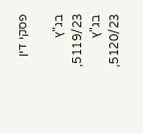פסקי דין

בג"ץ 5119/23, בג"ץ 5120/23,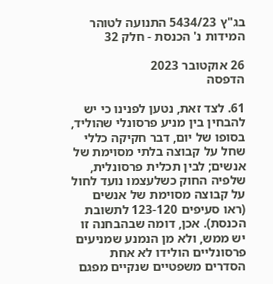בג"ץ 5434/23 התנועה לטוהר המידות נ' הכנסת - חלק 32

26 אוקטובר 2023
הדפסה

61. לצד זאת, נטען לפנינו כי יש להבחין בין מניע פרסונלי שהוליד, בסופו של יום, דבר חקיקה כללי שחל על קבוצה בלתי מסוימת של אנשים; לבין תכלית פרסונלית, שלפיה החוק כשלעצמו נועד לחול על קבוצה מסוימת של אנשים (ראו סעיפים 123-120 לתשובת הכנסת). אכן, דומה שבהבחנה זו יש ממש, ולא מן הנמנע שמניעים פרסונליים הולידו לא אחת הסדרים משפטיים שנקיים מפגם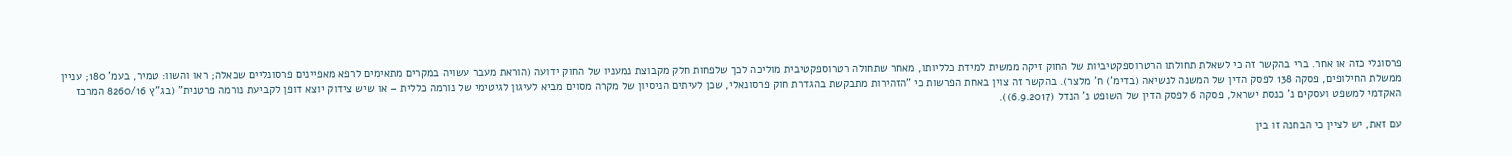פרסונלי כזה או אחר. ברי בהקשר זה כי לשאלת תחולתו הרטרוספקטיביות של החוק זיקה ממשית למידת כלליותו, מאחר שתחולה רטרוספקטיבית מוליכה לכך שלפחות חלק מקבוצת נמעניו של החוק ידועה (הוראת מעבר עשויה במקרים מתאימים לרפא מאפיינים פרסונליים שכאלה; ראו והשוו: טמיר, בעמ' 180; עניין ממשלת החילופים, פסקה 138 לפסק הדין של המשנה לנשיאה (בדימ') ח' מלצר). בהקשר זה צוין באחת הפרשות כי "הזהירות מתבקשת בהגדרת חוק פרסונאלי, שכן לעיתים הניסיון של מקרה מסוים מביא לעיגון לגיטימי של נורמה כללית – או שיש צידוק יוצא דופן לקביעת נורמה פרטנית" (בג"ץ 8260/16 המרכז האקדמי למשפט ועסקים נ' כנסת ישראל, פסקה 6 לפסק הדין של השופט נ' הנדל (6.9.2017)).

עם זאת, יש לציין כי הבחנה זו בין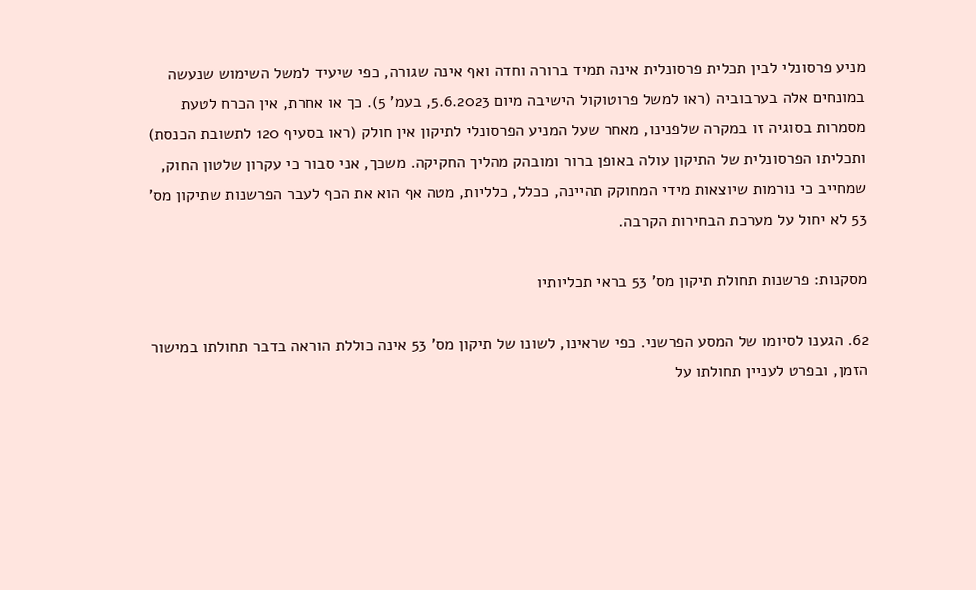מניע פרסונלי לבין תכלית פרסונלית אינה תמיד ברורה וחדה ואף אינה שגורה, כפי שיעיד למשל השימוש שנעשה במונחים אלה בערבוביה (ראו למשל פרוטוקול הישיבה מיום 5.6.2023, בעמ' 5). כך או אחרת, אין הכרח לטעת מסמרות בסוגיה זו במקרה שלפנינו, מאחר שעל המניע הפרסונלי לתיקון אין חולק (ראו בסעיף 120 לתשובת הכנסת) ותכליתו הפרסונלית של התיקון עולה באופן ברור ומובהק מהליך החקיקה. משכך, אני סבור כי עקרון שלטון החוק, שמחייב כי נורמות שיוצאות מידי המחוקק תהיינה, ככלל, כלליות, מטה אף הוא את הכף לעבר הפרשנות שתיקון מס' 53 לא יחול על מערכת הבחירות הקרבה.

מסקנות: פרשנות תחולת תיקון מס' 53 בראי תכליותיו

62. הגענו לסיומו של המסע הפרשני. כפי שראינו, לשונו של תיקון מס' 53 אינה כוללת הוראה בדבר תחולתו במישור הזמן, ובפרט לעניין תחולתו על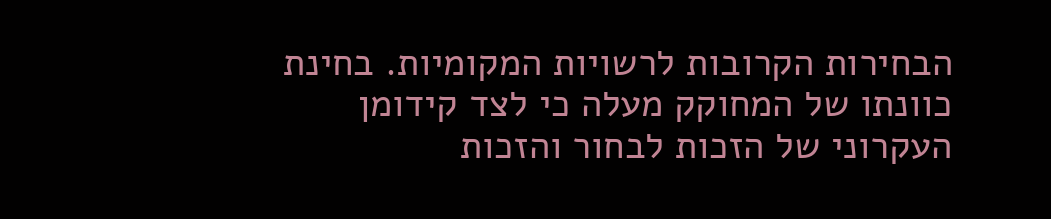הבחירות הקרובות לרשויות המקומיות. בחינת כוונתו של המחוקק מעלה כי לצד קידומן העקרוני של הזכות לבחור והזכות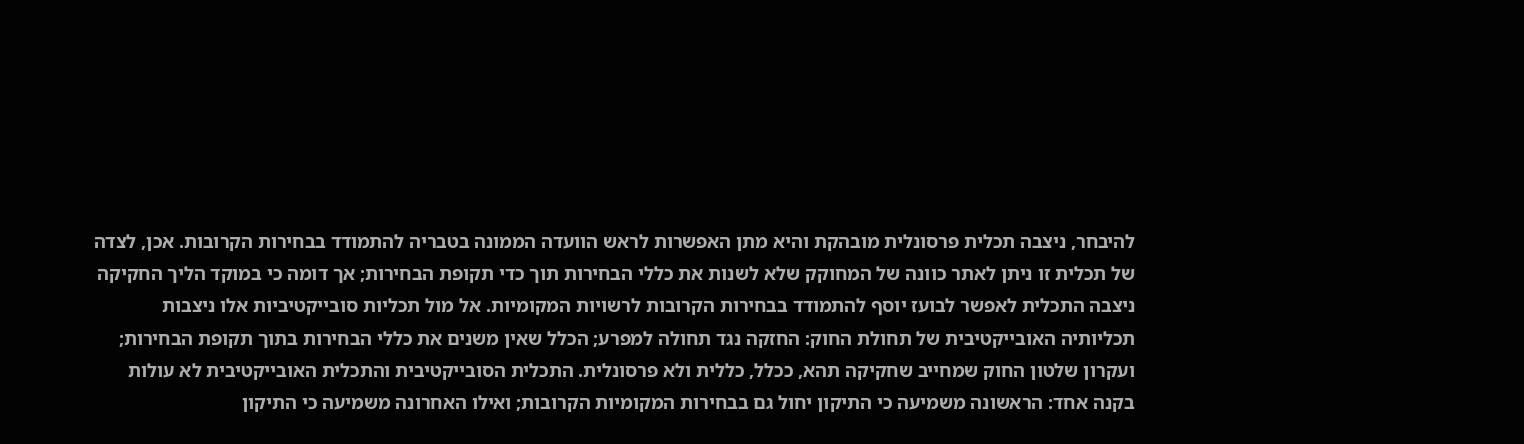להיבחר, ניצבה תכלית פרסונלית מובהקת והיא מתן האפשרות לראש הוועדה הממונה בטבריה להתמודד בבחירות הקרובות. אכן, לצדה של תכלית זו ניתן לאתר כוונה של המחוקק שלא לשנות את כללי הבחירות תוך כדי תקופת הבחירות; אך דומה כי במוקד הליך החקיקה ניצבה התכלית לאפשר לבועז יוסף להתמודד בבחירות הקרובות לרשויות המקומיות. אל מול תכליות סובייקטיביות אלו ניצבות תכליותיה האובייקטיבית של תחולת החוק: החזקה נגד תחולה למפרע; הכלל שאין משנים את כללי הבחירות בתוך תקופת הבחירות; ועקרון שלטון החוק שמחייב שחקיקה תהא, ככלל, כללית ולא פרסונלית. התכלית הסובייקטיבית והתכלית האובייקטיבית לא עולות בקנה אחד: הראשונה משמיעה כי התיקון יחול גם בבחירות המקומיות הקרובות; ואילו האחרונה משמיעה כי התיקון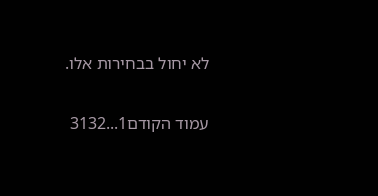לא יחול בבחירות אלו.

עמוד הקודם1...3132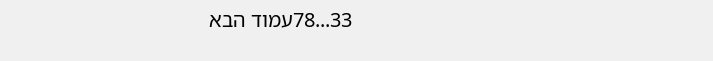33...78עמוד הבא